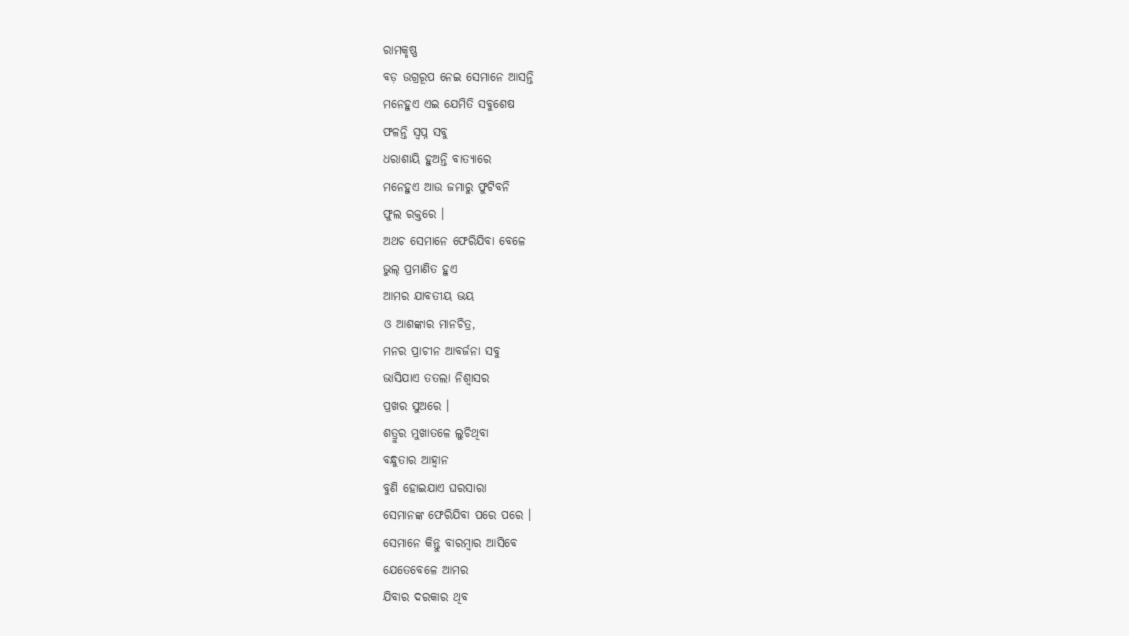ରାମକୃଷ୍ଣ
ବଡ଼ ଉଗ୍ରରୂପ ନେଇ ସେମାନେ ଆସନ୍ତି
ମନେହୁଏ ଏଇ ଯେମିତି ସବୁଶେଷ
ଫଳନ୍ତି ସ୍ବପ୍ନ ସବୁ
ଧରାଶାୟି ହୁଅନ୍ତି ବାତ୍ୟାରେ
ମନେହୁଏ ଆଉ ଜମାରୁ ଫୁଟିବନି
ଫୁଲ ରକ୍ତରେ ।
ଅଥଚ ସେମାନେ ଫେରିଯିବା ବେଳେ
ଭୁଲ୍ ପ୍ରମାଣିତ ହୁଏ
ଆମର ଯାବତୀୟ ଭୟ
ଓ ଆଶଙ୍କାର ମାନଚିତ୍ର,
ମନର ପ୍ରାଚୀନ ଆବର୍ଜନା ସବୁ
ଭାସିଯାଏ ତତଲା ନିଶ୍ବାସର
ପ୍ରଖର ସୁଅରେ ।
ଶତ୍ରୁର ମୁଖାତଳେ ଲୁଚିଥିବା
ବନ୍ଧୁତାର ଆହ୍ବାନ
ବୁଣି ହୋଇଯାଏ ଘରସାରା
ସେମାନଙ୍କ ଫେରିଯିବା ପରେ ପରେ ।
ସେମାନେ କିନ୍ତୁ ବାରମ୍ବାର ଆସିବେ
ଯେତେବେଳେ ଆମର
ଯିବାର ଦରକାର ଥିବ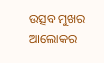ଉତ୍ସବ ମୁଖର ଆଲୋକର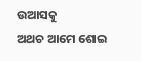ଉଆସକୁ
ଅଥଚ ଆମେ ଶୋଇ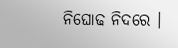ନିଘୋଢ ନିଦରେ ।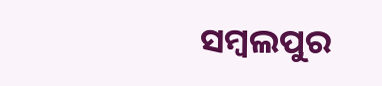ସମ୍ବଲପୁର